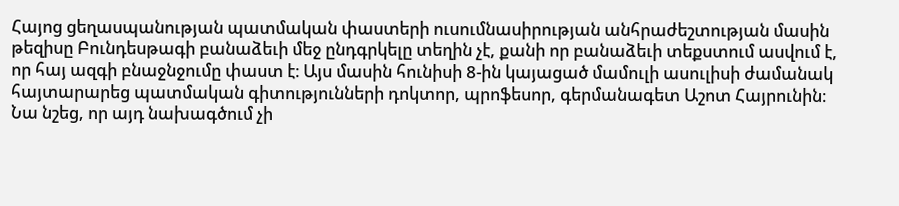Հայոց ցեղասպանության պատմական փաստերի ուսումնասիրության անհրաժեշտության մասին թեզիսը Բունդեսթագի բանաձեւի մեջ ընդգրկելը տեղին չէ, քանի որ բանաձեւի տեքստում ասվում է, որ հայ ազգի բնաջնջումը փաստ է։ Այս մասին հունիսի 8-ին կայացած մամուլի ասուլիսի ժամանակ հայտարարեց պատմական գիտությունների դոկտոր, պրոֆեսոր, գերմանագետ Աշոտ Հայրունին։
Նա նշեց, որ այդ նախագծում չի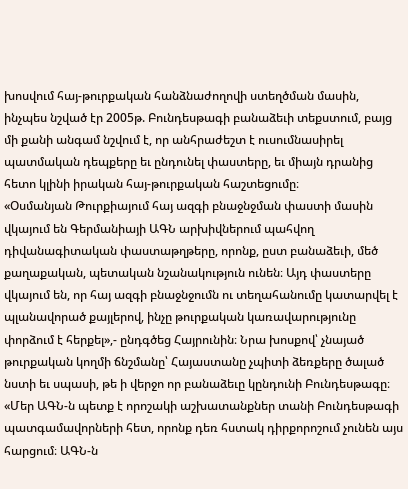խոսվում հայ-թուրքական հանձնաժողովի ստեղծման մասին, ինչպես նշված էր 2005թ. Բունդեսթագի բանաձեւի տեքստում, բայց մի քանի անգամ նշվում է, որ անհրաժեշտ է ուսումնասիրել պատմական դեպքերը եւ ընդունել փաստերը, եւ միայն դրանից հետո կլինի իրական հայ-թուրքական հաշտեցումը։
«Օսմանյան Թուրքիայում հայ ազգի բնաջնջման փաստի մասին վկայում են Գերմանիայի ԱԳՆ արխիվներում պահվող դիվանագիտական փաստաթղթերը, որոնք, ըստ բանաձեւի, մեծ քաղաքական, պետական նշանակություն ունեն։ Այդ փաստերը վկայում են, որ հայ ազգի բնաջնջումն ու տեղահանումը կատարվել է պլանավորած քայլերով, ինչը թուրքական կառավարությունը փորձում է հերքել»,- ընդգծեց Հայրունին։ Նրա խոսքով՝ չնայած թուրքական կողմի ճնշմանը՝ Հայաստանը չպիտի ձեռքերը ծալած նստի եւ սպասի, թե ի վերջո որ բանաձեւը կընդունի Բունդեսթագը։ «Մեր ԱԳՆ-ն պետք է որոշակի աշխատանքներ տանի Բունդեսթագի պատգամավորների հետ, որոնք դեռ հստակ դիրքորոշում չունեն այս հարցում։ ԱԳՆ-ն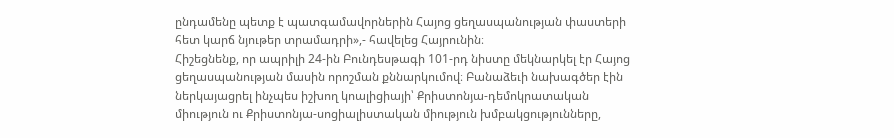ընդամենը պետք է պատգամավորներին Հայոց ցեղասպանության փաստերի հետ կարճ նյութեր տրամադրի»,- հավելեց Հայրունին։
Հիշեցնենք, որ ապրիլի 24-ին Բունդեսթագի 101-րդ նիստը մեկնարկել էր Հայոց ցեղասպանության մասին որոշման քննարկումով։ Բանաձեւի նախագծեր էին ներկայացրել ինչպես իշխող կոալիցիայի՝ Քրիստոնյա-դեմոկրատական միություն ու Քրիստոնյա-սոցիալիստական միություն խմբակցությունները,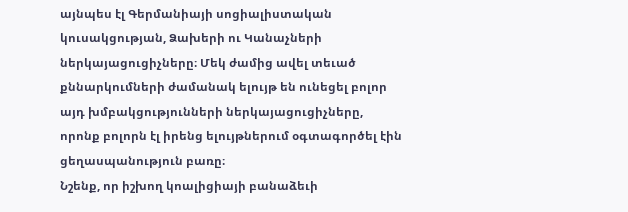այնպես էլ Գերմանիայի սոցիալիստական կուսակցության, Ձախերի ու Կանաչների ներկայացուցիչները։ Մեկ ժամից ավել տեւած քննարկումների ժամանակ ելույթ են ունեցել բոլոր այդ խմբակցությունների ներկայացուցիչները, որոնք բոլորն էլ իրենց ելույթներում օգտագործել էին ցեղասպանություն բառը։
Նշենք, որ իշխող կոալիցիայի բանաձեւի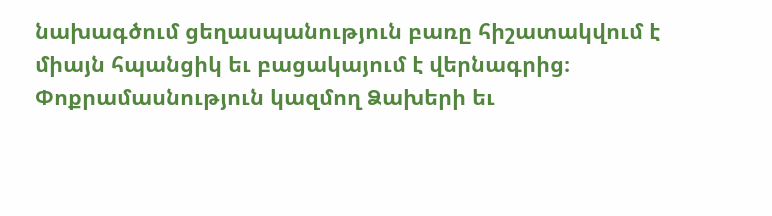նախագծում ցեղասպանություն բառը հիշատակվում է միայն հպանցիկ եւ բացակայում է վերնագրից։ Փոքրամասնություն կազմող Ձախերի եւ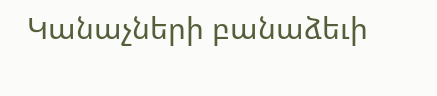Կանաչների բանաձեւի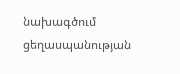նախագծում ցեղասպանության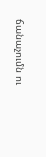ճանաչումն ու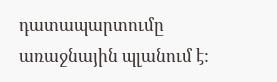դատապարտումը առաջնային պլանում է: